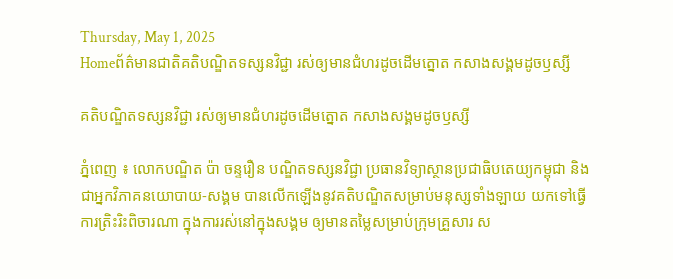Thursday, May 1, 2025
Homeព័ត៌មានជាតិគតិបណ្ឌិតទស្សនវិជ្ជា រស់ឲ្យមានជំហរដូចដើមត្នោត កសាងសង្គមដូចឫស្សី

គតិបណ្ឌិតទស្សនវិជ្ជា រស់ឲ្យមានជំហរដូចដើមត្នោត កសាងសង្គមដូចឫស្សី

ភ្នំពេញ ៖ លោកបណ្ឌិត ប៉ា ចន្ទរឿន បណ្ឌិតទស្សនវិជ្ជា ប្រធានវិទ្យាស្ថានប្រជាធិបតេយ្យកម្ពុជា និងជាអ្នកវិភាគនយោបាយ-សង្គម បានលើកឡើងនូវគតិបណ្ឌិតសម្រាប់មនុស្សទាំងឡាយ យកទៅធ្វើការត្រិះរិះពិចារណា ក្នុងការរស់នៅក្នុងសង្គម ឲ្យមានតម្លៃសម្រាប់ក្រុមគ្រួសារ ស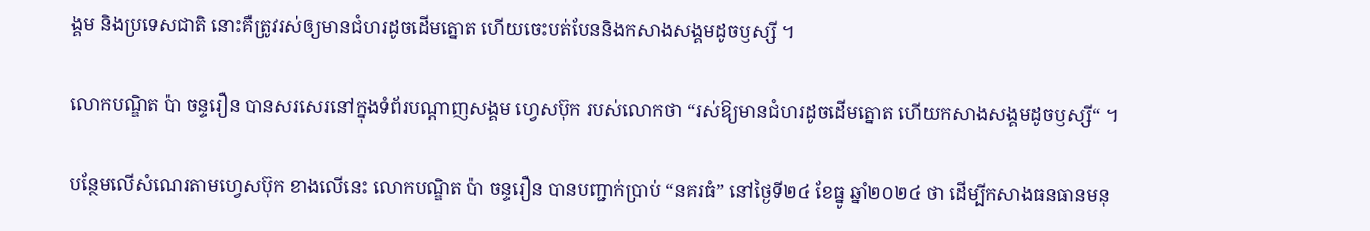ង្គម និងប្រទេសជាតិ នោះគឺត្រូវរស់ឲ្យមានជំហរដូចដើមត្នោត ហើយចេះបត់បែននិងកសាងសង្គមដូចឫស្សី ។

លោកបណ្ឌិត ប៉ា ចន្ទរឿន បានសរសេរនៅក្នុងទំព័របណ្ដាញសង្គម ហ្វេសប៊ុក របស់លោកថា “រស់ឱ្យមានជំហរដូចដើមត្នោត ហើយកសាងសង្គមដូចឫស្សី“ ។

បន្ថែមលើសំណេរតាមហ្វេសប៊ុក ខាងលើនេះ លោកបណ្ឌិត ប៉ា ចន្ទរឿន បានបញ្ជាក់ប្រាប់ “នគរធំ” នៅថ្ងៃទី២៤ ខែធ្នូ ឆ្នាំ២០២៤ ថា ដើម្បីកសាងធនធានមនុ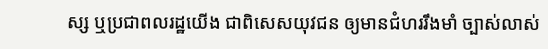ស្ស ឬប្រជាពលរដ្ឋយើង ជាពិសេសយុវជន ឲ្យមានជំហររឹងមាំ ច្បាស់លាស់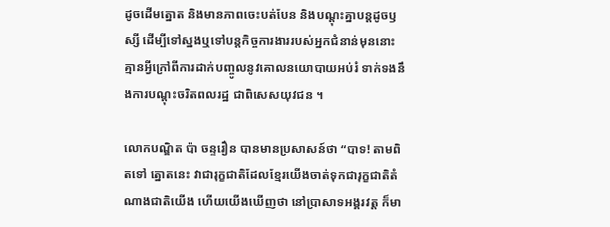ដូចដើមត្នោត និងមានភាពចេះបត់បែន និងបណ្ដុះគ្នាបន្តដូចឫស្សី ដើម្បីទៅស្នងឬទៅបន្តកិច្ចការងាររបស់អ្នកជំនាន់មុននោះ  គ្មានអ្វីក្រៅពីការដាក់បញ្ចូលនូវគោលនយោបាយអប់រំ ទាក់ទងនឹងការបណ្ដុះចរិតពលរដ្ឋ ជាពិសេសយុវជន ។

លោកបណ្ឌិត ប៉ា ចន្ទរឿន បានមានប្រសាសន៍ថា “បាទ! តាមពិតទៅ ត្នោតនេះ វាជារុក្ខជាតិដែលខ្មែរយើងចាត់ទុកជារុក្ខជាតិតំណាងជាតិយើង ហើយយើងឃើញថា នៅប្រាសាទអង្គរវត្ត ក៏មា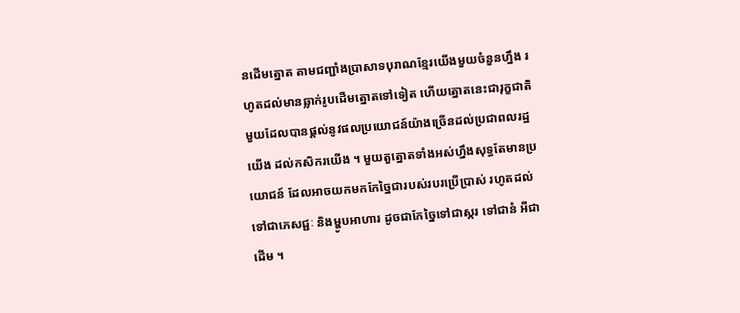នដើមត្នោត តាមជញ្ជាំងប្រាសាទបុរាណខ្មែរយើងមួយចំនួនហ្នឹង រហូតដល់មានឆ្លាក់រូបដើមត្នោតទៅទៀត ហើយត្នោតនេះជារុក្ខជាតិមួយដែលបានផ្ដល់នូវផលប្រយោជន៍យ៉ាងច្រើនដល់ប្រជាពលរដ្ឋយើង ដល់កសិករយើង ។ មួយតួត្នោតទាំងអស់ហ្នឹងសុទ្ធតែមានប្រយោជន៍ ដែលអាចយកមកកែច្នៃជារបស់របរប្រើប្រាស់ រហូតដល់ទៅជាភេសជ្ជៈ និងម្ហូបអាហារ ដូចជាកែច្នៃទៅជាស្ករ ទៅជានំ អីជាដើម ។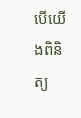បើយើងពិនិត្យ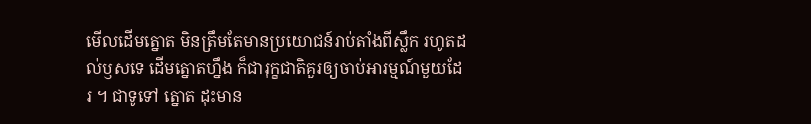មើលដើមត្នោត មិនត្រឹមតែមានប្រយោជន៍រាប់តាំងពីស្លឹក រហូតដល់ឫសទេ ដើមត្នោតហ្នឹង ក៏ជារុក្ខជាតិគួរឲ្យចាប់អារម្មណ៍មួយដែរ ។ ជាទូទៅ ត្នោត ដុះមាន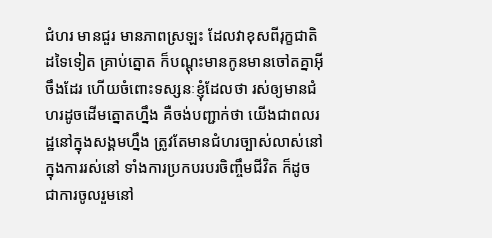ជំហរ មានជួរ មានភាពស្រឡះ ដែលវាខុសពីរុក្ខជាតិដទៃទៀត គ្រាប់ត្នោត ក៏បណ្ដុះមានកូនមានចៅតគ្នាអ៊ីចឹងដែរ ហើយចំពោះទស្សនៈខ្ញុំដែលថា រស់ឲ្យមានជំហរដូចដើមត្នោតហ្នឹង គឺចង់បញ្ជាក់ថា យើងជាពលរដ្ឋនៅក្នុងសង្គមហ្នឹង ត្រូវតែមានជំហរច្បាស់លាស់នៅក្នុងការរស់នៅ ទាំងការប្រកបរបរចិញ្ចឹមជីវិត ក៏ដូចជាការចូលរួមនៅ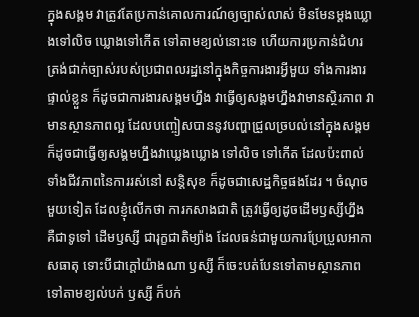ក្នុងសង្គម វាត្រូវតែប្រកាន់គោលការណ៍ឲ្យច្បាស់លាស់ មិនមែនម្ដងឃ្លោងទៅលិច ឃ្លោងទៅកើត ទៅតាមខ្យល់នោះទេ ហើយការប្រកាន់ជំហរត្រង់ជាក់ច្បាស់របស់ប្រជាពលរដ្ឋនៅក្នុងកិច្ចការងារអ្វីមួយ ទាំងការងារផ្ទាល់ខ្លួន ក៏ដូចជាការងារសង្គមហ្នឹង វាធ្វើឲ្យសង្គមហ្នឹងវាមានស្ថិរភាព វាមានស្ថានភាពល្អ ដែលបញ្ចៀសបាននូវបញ្ហាជ្រួលច្របល់នៅក្នុងសង្គម ក៏ដូចជាធ្វើឲ្យសង្គមហ្នឹងវាឃ្លេងឃ្លោង ទៅលិច ទៅកើត ដែលប៉ះពាល់ទាំងជីវភាពនៃការរស់នៅ សន្តិសុខ ក៏ដូចជាសេដ្ឋកិច្ចផងដែរ ។ ចំណុចមួយទៀត ដែលខ្ញុំលើកថា ការកសាងជាតិ ត្រូវធ្វើឲ្យដូចដើមឫស្សីហ្នឹង គឺជាទូទៅ ដើមឫស្សី ជារុក្ខជាតិម្យ៉ាង ដែលធន់ជាមួយការប្រែប្រួលអាកាសធាតុ ទោះបីជាក្ដៅយ៉ាងណា ឫស្សី ក៏ចេះបត់បែនទៅតាមស្ថានភាព ទៅតាមខ្យល់បក់ ឫស្សី ក៏បក់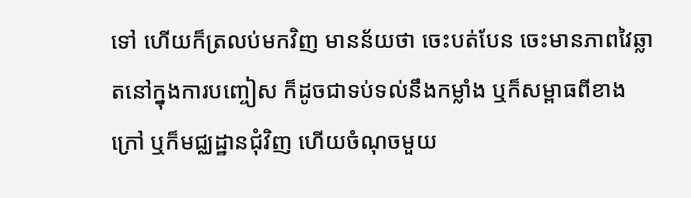ទៅ ហើយក៏ត្រលប់មកវិញ មានន័យថា ចេះបត់បែន ចេះមានភាពវៃឆ្លាតនៅក្នុងការបញ្ចៀស ក៏ដូចជាទប់ទល់នឹងកម្លាំង ឬក៏សម្ពាធពីខាងក្រៅ ឬក៏មជ្ឈដ្ឋានជុំវិញ ហើយចំណុចមួយ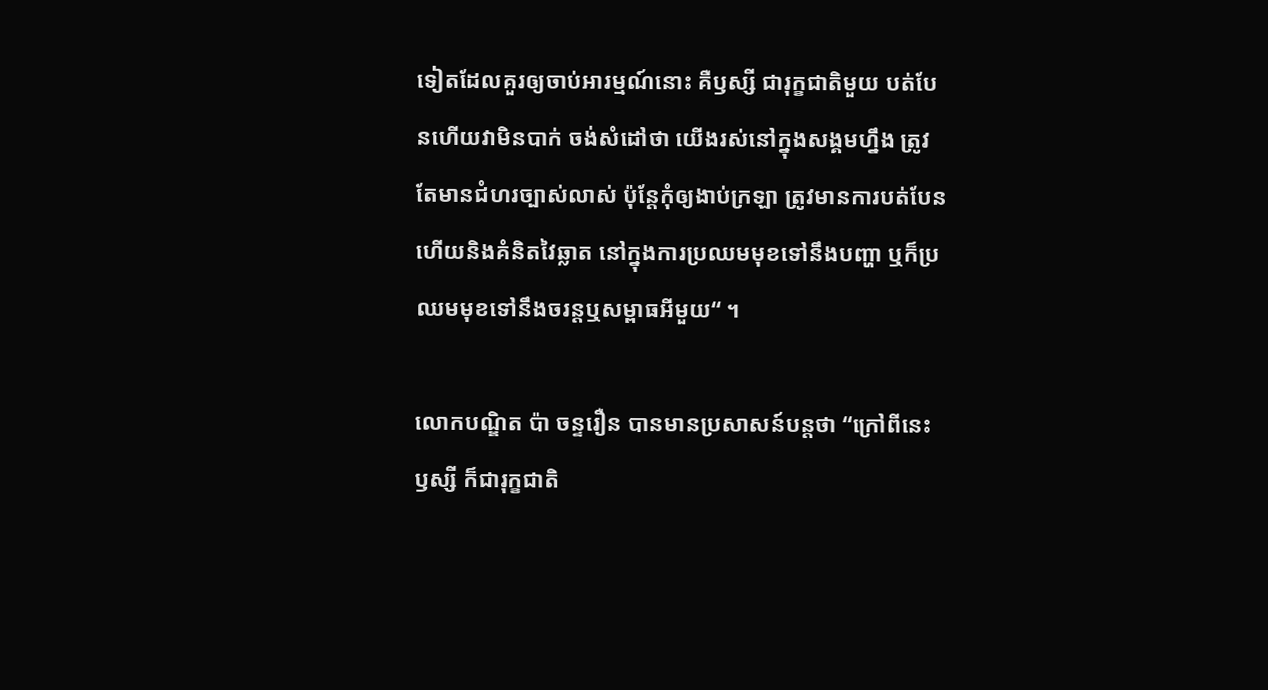ទៀតដែលគួរឲ្យចាប់អារម្មណ៍នោះ គឺឫស្សី ជារុក្ខជាតិមួយ បត់បែនហើយវាមិនបាក់ ចង់សំដៅថា យើងរស់នៅក្នុងសង្គមហ្នឹង ត្រូវតែមានជំហរច្បាស់លាស់ ប៉ុន្តែកុំឲ្យងាប់ក្រឡា ត្រូវមានការបត់បែន ហើយនិងគំនិតវៃឆ្លាត នៅក្នុងការប្រឈមមុខទៅនឹងបញ្ហា ឬក៏ប្រឈមមុខទៅនឹងចរន្តឬសម្ពាធអីមួយ“ ។

លោកបណ្ឌិត ប៉ា ចន្ទរឿន បានមានប្រសាសន៍បន្តថា “ក្រៅពីនេះ ឫស្សី ក៏ជារុក្ខជាតិ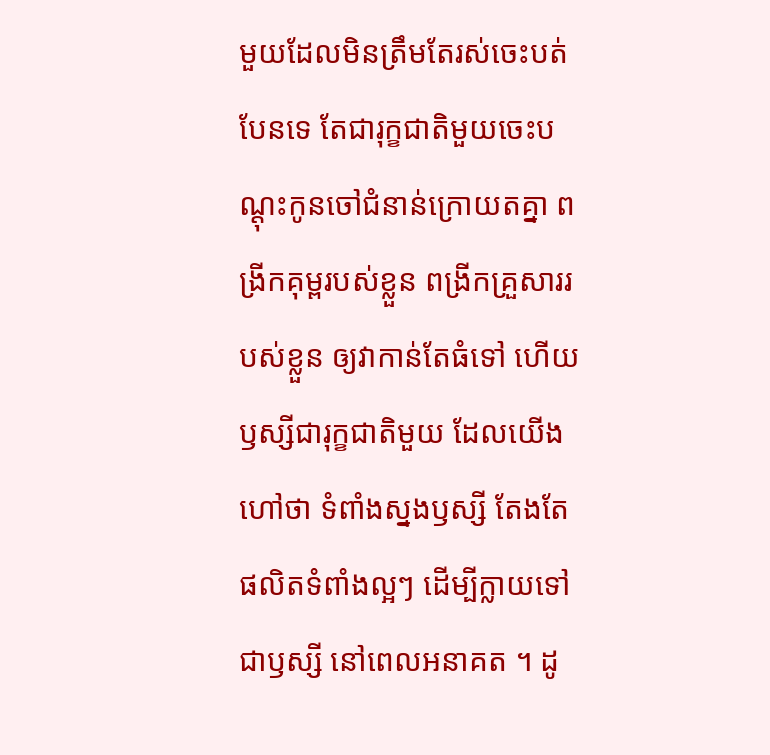មួយដែលមិនត្រឹមតែរស់ចេះបត់បែនទេ តែជារុក្ខជាតិមួយចេះបណ្ដុះកូនចៅជំនាន់ក្រោយតគ្នា ពង្រីកគុម្ពរបស់ខ្លួន ពង្រីកគ្រួសាររបស់ខ្លួន ឲ្យវាកាន់តែធំទៅ ហើយឫស្សីជារុក្ខជាតិមួយ ដែលយើងហៅថា ទំពាំងស្នងឫស្សី តែងតែផលិតទំពាំងល្អៗ ដើម្បីក្លាយទៅជាឫស្សី នៅពេលអនាគត ។ ដូ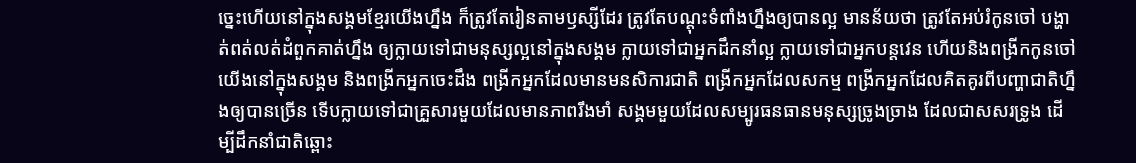ច្នេះហើយនៅក្នុងសង្គមខ្មែរយើងហ្នឹង ក៏ត្រូវតែរៀនតាមឫស្សីដែរ ត្រូវតែបណ្ដុះទំពាំងហ្នឹងឲ្យបានល្អ មានន័យថា ត្រូវតែអប់រំកូនចៅ បង្ហាត់ពត់លត់ដំពួកគាត់ហ្នឹង ឲ្យក្លាយទៅជាមនុស្សល្អនៅក្នុងសង្គម ក្លាយទៅជាអ្នកដឹកនាំល្អ ក្លាយទៅជាអ្នកបន្តវេន ហើយនិងពង្រីកកូនចៅយើងនៅក្នុងសង្គម និងពង្រីកអ្នកចេះដឹង ពង្រីកអ្នកដែលមានមនសិការជាតិ ពង្រីកអ្នកដែលសកម្ម ពង្រីកអ្នកដែលគិតគូរពីបញ្ហាជាតិហ្នឹងឲ្យបានច្រើន ទើបក្លាយទៅជាគ្រួសារមួយដែលមានភាពរឹងមាំ សង្គមមួយដែលសម្បូរធនធានមនុស្សច្រូងច្រាង ដែលជាសសរទ្រូង ដើម្បីដឹកនាំជាតិឆ្ពោះ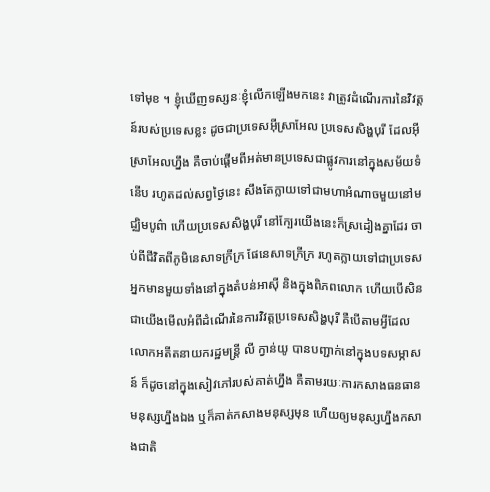ទៅមុខ ។ ខ្ញុំឃើញទស្សនៈខ្ញុំលើកឡើងមកនេះ វាត្រូវដំណើរការនៃវិវត្តន៍របស់ប្រទេសខ្លះ ដូចជាប្រទេសអ៊ីស្រាអែល ប្រទេសសិង្ហបុរី ដែលអ៊ីស្រាអែលហ្នឹង គឺចាប់ផ្ដើមពីអត់មានប្រទេសជាផ្លូវការនៅក្នុងសម័យទំនើប រហូតដល់សព្វថ្ងៃនេះ សឹងតែក្លាយទៅជាមហាអំណាចមួយនៅមជ្ឈិមបូព៌ា ហើយប្រទេសសិង្ហបុរី នៅក្បែរយើងនេះក៏ស្រដៀងគ្នាដែរ ចាប់ពីជីវិតពីភូមិនេសាទក្រីក្រ ផែនេសាទក្រីក្រ រហូតក្លាយទៅជាប្រទេសអ្នកមានមួយទាំងនៅក្នុងតំបន់អាស៊ី និងក្នុងពិភពលោក ហើយបើសិនជាយើងមើលអំពីដំណើរនៃការវិវត្តប្រទេសសិង្ហបុរី គឺបើតាមអ្វីដែលលោកអតីតនាយករដ្ឋមន្រ្តី លី ក្វាន់យូ បានបញ្ជាក់នៅក្នុងបទសម្ភាសន៍ ក៏ដូចនៅក្នុងសៀវភៅរបស់គាត់ហ្នឹង គឺតាមរយៈការកសាងធនធានមនុស្សហ្នឹងឯង ឬក៏គាត់កសាងមនុស្សមុន ហើយឲ្យមនុស្សហ្នឹងកសាងជាតិ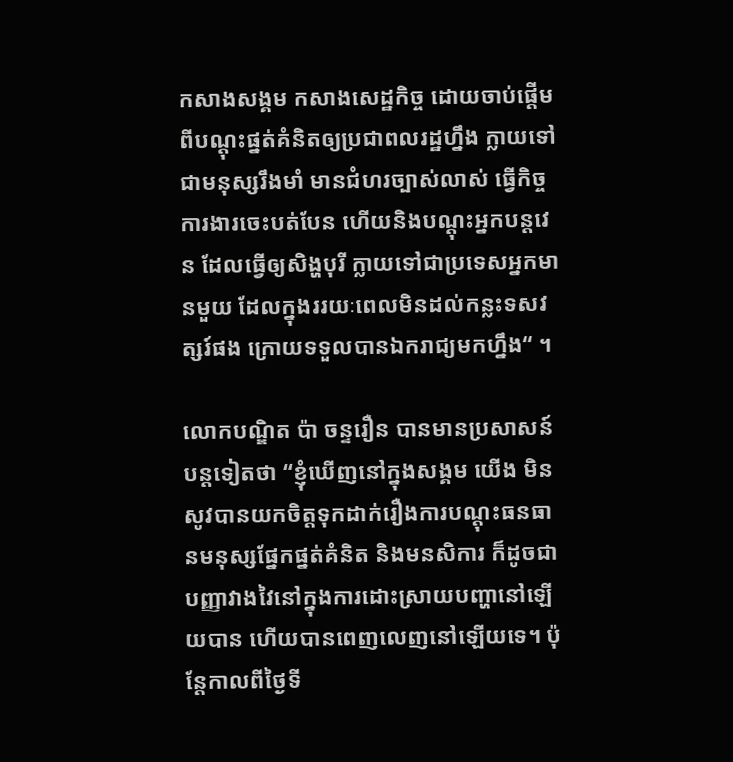កសាងសង្គម កសាងសេដ្ឋកិច្ច ដោយចាប់ផ្ដើមពីបណ្ដុះផ្នត់គំនិតឲ្យប្រជាពលរដ្ឋហ្នឹង ក្លាយទៅជាមនុស្សរឹងមាំ មានជំហរច្បាស់លាស់ ធ្វើកិច្ចការងារចេះបត់បែន ហើយនិងបណ្ដុះអ្នកបន្តវេន ដែលធ្វើឲ្យសិង្ហបុរី ក្លាយទៅជាប្រទេសអ្នកមានមួយ ដែលក្នុងររយៈពេលមិនដល់កន្លះទសវត្សរ៍ផង ក្រោយទទួលបានឯករាជ្យមកហ្នឹង“ ។

លោកបណ្ឌិត ប៉ា ចន្ទរឿន បានមានប្រសាសន៍បន្តទៀតថា “ខ្ញុំឃើញនៅក្នុងសង្គម យើង មិនសូវបានយកចិត្តទុកដាក់រឿងការបណ្ដុះធនធានមនុស្សផ្នែកផ្នត់គំនិត និងមនសិការ ក៏ដូចជាបញ្ញាវាងវៃនៅក្នុងការដោះស្រាយបញ្ហានៅឡើយបាន ហើយបានពេញលេញនៅឡើយទេ។ ប៉ុន្តែកាលពីថ្ងៃទី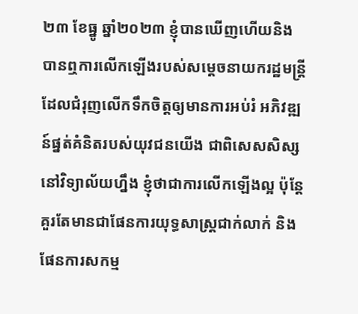២៣ ខែធ្នូ ឆ្នាំ២០២៣ ខ្ញុំបានឃើញហើយនិងបានឮការលើកឡើងរបស់សម្ដេចនាយករដ្ឋមន្រ្តី ដែលជំរុញលើកទឹកចិត្តឲ្យមានការអប់រំ អភិវឌ្ឍន៍ផ្នត់គំនិតរបស់យុវជនយើង ជាពិសេសសិស្សនៅវិទ្យាល័យហ្នឹង ខ្ញុំថាជាការលើកឡើងល្អ ប៉ុន្តែគួរតែមានជាផែនការយុទ្ធសាស្រ្តជាក់លាក់ និងផែនការសកម្ម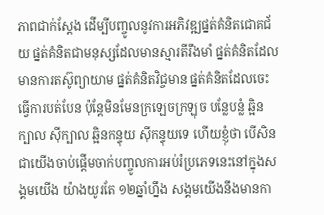ភាពជាក់ស្ដែង ដើម្បីបញ្ចូលនូវការអភិវឌ្ឍផ្នត់គំនិតជោគជ័យ ផ្នត់គំនិតជាមនុស្សដែលមានស្មារតីរឹងមាំ ផ្នត់គំនិតដែលមានការតស៊ូព្យាយាម ផ្នត់គំនិតវិជ្ចមាន ផ្នត់គំនិតដែលចេះធ្វើការបត់បែន ប៉ុន្តែមិនមែនក្រឡេចក្រឡុច បន្លែបន្លំ ឆ្អិនក្បាល ស៊ីក្បាល ឆ្អិនកន្ទុយ ស៊ីកន្ទុយទេ ហើយខ្ញុំថា បើសិនជាយើងចាប់ផ្ដើមចាក់បញ្ចូលការអប់រំប្រភេទនេះនៅក្នុងសង្គមយើង យ៉ាងយូរតែ ១២ឆ្នាំហ្នឹង សង្គមយើងនឹងមានកា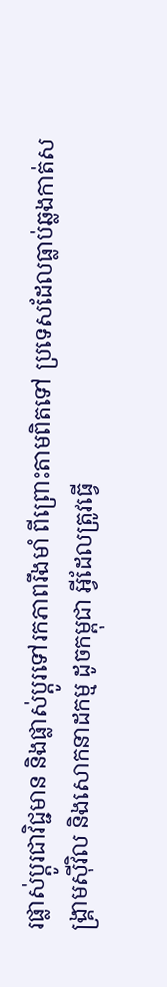រផ្លាស់ប្ដូរជាវិជ្ជមាន និងផ្លាស់ប្ដូរទៅរកភាពរឹងមាំ ពីព្រោះតាមពិតទៅ ប្រទេសដែលធ្លាប់ឆ្លងកាត់សង្រ្គាមស៊ីវិល និងសោកនាដកម្ម ដូចកម្ពុជា អ្វីដែលត្រូវធ្វើ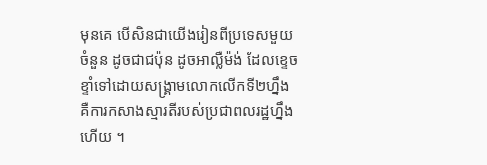មុនគេ បើសិនជាយើងរៀនពីប្រទេសមួយចំនួន ដូចជាជប៉ុន ដូចអាល្លឺម៉ង់ ដែលខ្ទេចខ្ទាំទៅដោយសង្រ្គាមលោកលើកទី២ហ្នឹង គឺការកសាងស្មារតីរបស់ប្រជាពលរដ្ឋហ្នឹងហើយ ។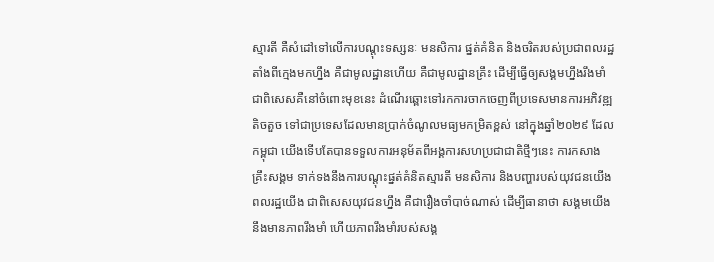ស្មារតី គឺសំដៅទៅលើការបណ្ដុះទស្សនៈ មនសិការ ផ្នត់គំនិត និងចរិតរបស់ប្រជាពលរដ្ឋ តាំងពីក្មេងមកហ្នឹង គឺជាមូលដ្ឋានហើយ គឺជាមូលដ្ឋានគ្រឹះ ដើម្បីធ្វើឲ្យសង្គមហ្នឹងរឹងមាំ ជាពិសេសគឺនៅចំពោះមុខនេះ ដំណើរឆ្ពោះទៅរកការចាកចេញពីប្រទេសមានការអភិវឌ្ឍតិចតួច ទៅជាប្រទេសដែលមានប្រាក់ចំណូលមធ្យមកម្រិតខ្ពស់ នៅក្នុងឆ្នាំ២០២៩ ដែលកម្ពុជា យើងទើបតែបានទទួលការអនុម័តពីអង្គការសហប្រជាជាតិថ្មីៗនេះ ការកសាងគ្រឹះសង្គម ទាក់ទងនឹងការបណ្ដុះផ្នត់គំនិតស្មារតី មនសិការ និងបញ្ហារបស់យុវជនយើង ពលរដ្ឋយើង ជាពិសេសយុវជនហ្នឹង គឺជារឿងចាំបាច់ណាស់ ដើម្បីធានាថា សង្គមយើងនឹងមានភាពរឹងមាំ ហើយភាពរឹងមាំរបស់សង្គ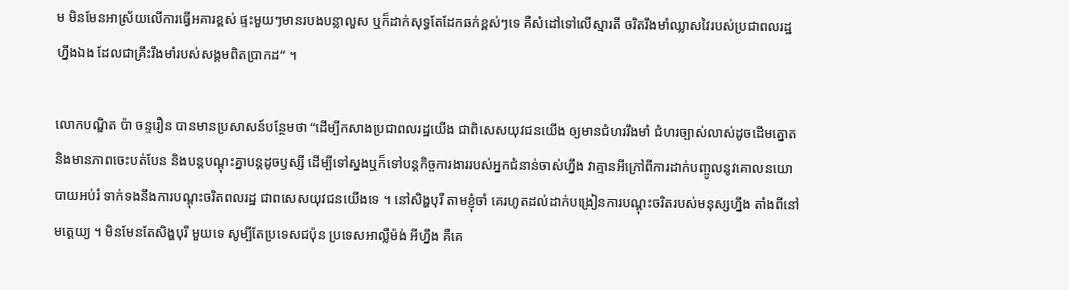ម មិនមែនអាស្រ័យលើការធ្វើអគារខ្ពស់ ផ្ទះមួយៗមានរបងបន្លាលួស ឬក៏ដាក់សុទ្ធតែដែកឆក់ខ្ពស់ៗទេ គឺសំដៅទៅលើស្មារតី ចរិតរឹងមាំឈ្លាសវៃរបស់ប្រជាពលរដ្ឋហ្នឹងឯង ដែលជាគ្រឹះរឹងមាំរបស់សង្គមពិតប្រាកដ“ ។

លោកបណ្ឌិត ប៉ា ចន្ទរឿន បានមានប្រសាសន៍បន្ថែមថា “ដើម្បីកសាងប្រជាពលរដ្ឋយើង ជាពិសេសយុវជនយើង ឲ្យមានជំហររឹងមាំ ជំហរច្បាស់លាស់ដូចដើមត្នោត និងមានភាពចេះបត់បែន និងបន្តបណ្ដុះគ្នាបន្តដូចឫស្សី ដើម្បីទៅស្នងឬក៏ទៅបន្តកិច្ចការងាររបស់អ្នកជំនាន់ចាស់ហ្នឹង វាគ្មានអីក្រៅពីការដាក់បញ្ចូលនូវគោលនយោបាយអប់រំ ទាក់ទងនឹងការបណ្ដុះចរិតពលរដ្ឋ ជាពសេសយុវជនយើងទេ ។ នៅសិង្ហបុរី តាមខ្ញុំចាំ គេរហូតដល់ដាក់បង្រៀនការបណ្ដុះចរិតរបស់មនុស្សហ្នឹង តាំងពីនៅមត្តេយ្យ ។ មិនមែនតែសិង្ហបុរី មួយទេ សូម្បីតែប្រទេសជប៉ុន ប្រទេសអាល្លឺម៉ង់ អីហ្នឹង គឺគេ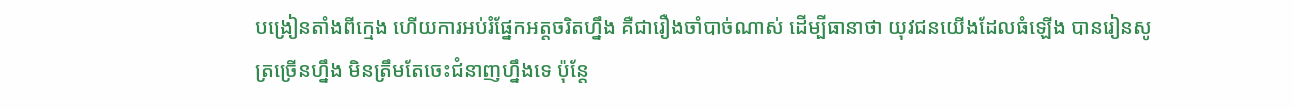បង្រៀនតាំងពីក្មេង ហើយការអប់រំផ្នែកអត្តចរិតហ្នឹង គឺជារឿងចាំបាច់ណាស់ ដើម្បីធានាថា យុវជនយើងដែលធំឡើង បានរៀនសូត្រច្រើនហ្នឹង មិនត្រឹមតែចេះជំនាញហ្នឹងទេ ប៉ុន្តែ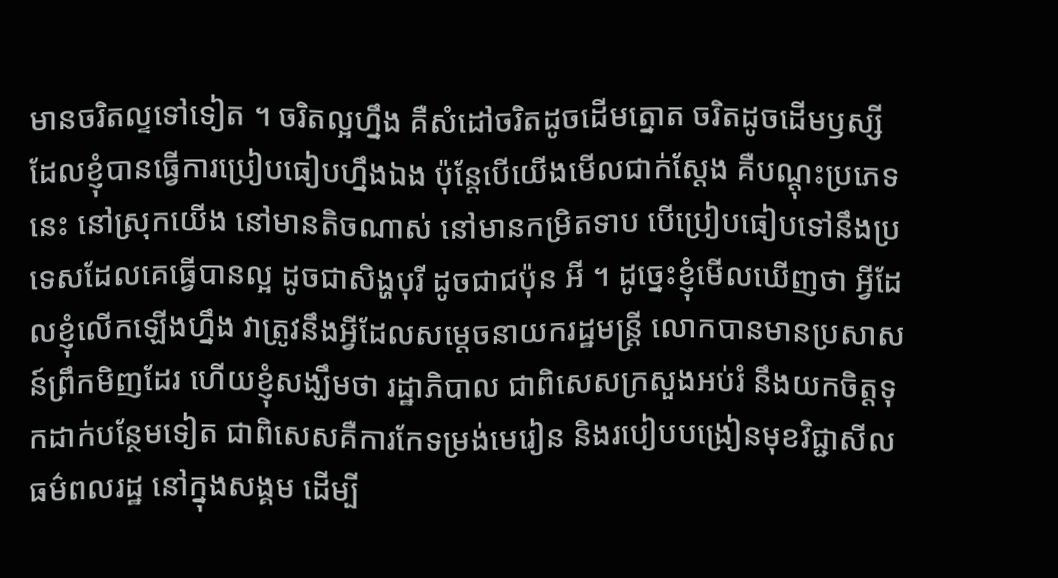មានចរិតល្ទទៅទៀត ។ ចរិតល្អហ្នឹង គឺសំដៅចរិតដូចដើមត្នោត ចរិតដូចដើមឫស្សី ដែលខ្ញុំបានធ្វើការប្រៀបធៀបហ្នឹងឯង ប៉ុន្តែបើយើងមើលជាក់ស្ដែង គឺបណ្ដុះប្រភេទនេះ នៅស្រុកយើង នៅមានតិចណាស់ នៅមានកម្រិតទាប បើប្រៀបធៀបទៅនឹងប្រទេសដែលគេធ្វើបានល្អ ដូចជាសិង្ហបុរី ដូចជាជប៉ុន អី ។ ដូច្នេះខ្ញុំមើលឃើញថា អ្វីដែលខ្ញុំលើកឡើងហ្នឹង វាត្រូវនឹងអ្វីដែលសម្ដេចនាយករដ្ឋមន្រ្តី លោកបានមានប្រសាសន៍ព្រឹកមិញដែរ ហើយខ្ញុំសង្ឃឹមថា រដ្ឋាភិបាល ជាពិសេសក្រសួងអប់រំ នឹងយកចិត្តទុកដាក់បន្ថែមទៀត ជាពិសេសគឺការកែទម្រង់មេរៀន និងរបៀបបង្រៀនមុខវិជ្ជាសីលធម៌ពលរដ្ឋ នៅក្នុងសង្គម ដើម្បី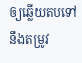ឲ្យឆ្លើយតបទៅនឹងតម្រូវ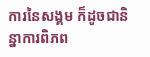ការនៃសង្គម ក៏ដូចជានិន្នាការពិភព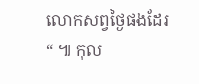លោកសព្វថ្ងៃផងដែរ“ ៕ កុល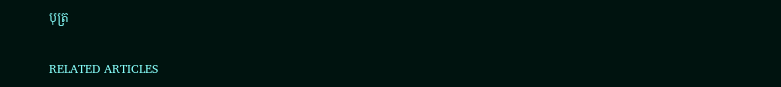បុត្រ

RELATED ARTICLES